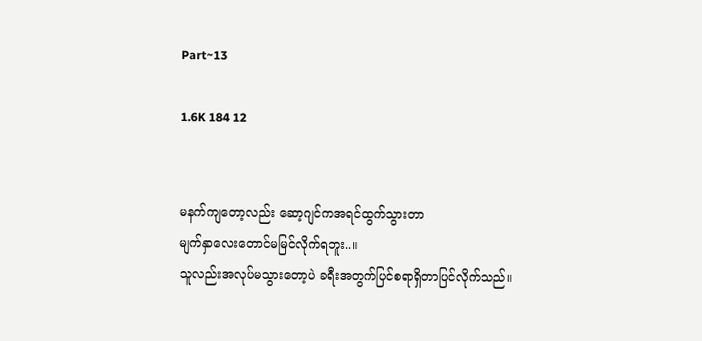Part~13

1.6K 184 12


မနက်‌ကျတော့လည်း ဆော့ဂျင်ကအရင်ထွက်သွားတာ
မျက်နှာလေးတောင်မမြင်လိုက်ရဘူး..။
သူလည်းအလုပ်မသွားတော့ပဲ ခရီးအတွက်ပြင်စရာရှိတာပြင်လိုက်သည်။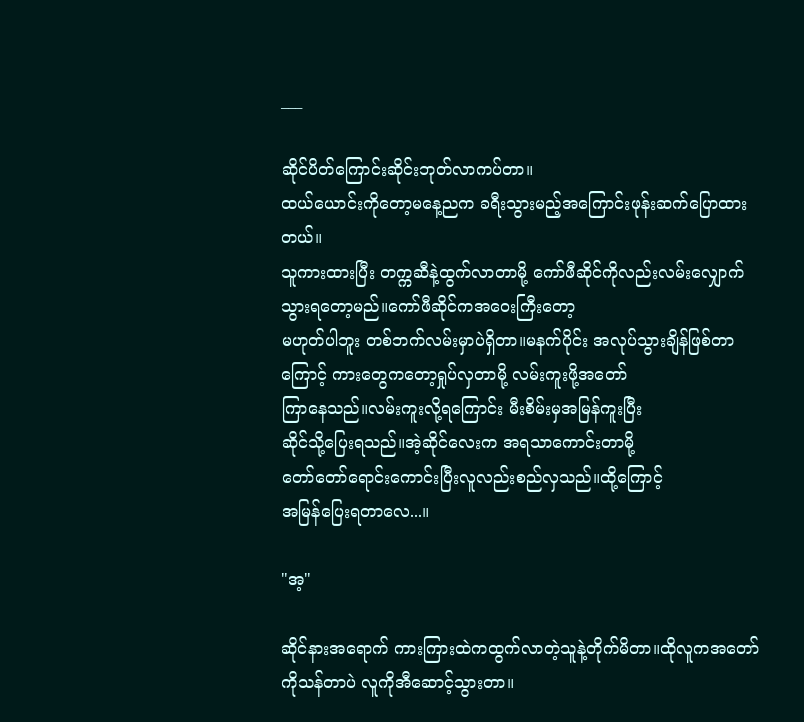___

ဆိုင်ပိတ်ကြောင်းဆိုင်းဘုတ်လာကပ်တာ။
ထယ်ယောင်းကိုတော့မနေ့ညက ခရီးသွားမည့်အကြောင်းဖုန်းဆက်ပြောထားတယ်။
သူကားထားပြီး တက္ကဆီနဲ့ထွက်လာတာမို့ ကော်ဖီဆိုင်ကိုလည်းလမ်းလျှောက်သွားရတော့မည်။ကော်ဖီဆိုင်ကအဝေးကြီးတော့
မဟုတ်ပါဘူး တစ်ဘက်လမ်းမှာပဲရှိတာ။မနက်ပိုင်း အလုပ်သွားချိန်ဖြစ်တာကြောင့် ကားတွေကတော့ရှုပ်လှတာမို့ လမ်းကူးဖို့အတော်
ကြာနေသည်။လမ်းကူးလို့ရကြောင်း မီးစိမ်းမှအမြန်ကူးပြီး ‌
ဆိုင်သို့ပြေးရသည်။အဲ့ဆိုင်လေးက အရသာကောင်းတာမို့
တော်တော်ရောင်းကောင်းပြီးလူလည်းစည်လှသည်။ထို့ကြောင့်
အမြန်ပြေးရတာလေ...။

"အ့"

ဆိုင်နားအရောက် ကားကြားထဲကထွက်လာတဲ့သူနဲ့တိုက်မိတာ။ထိုလူကအတော်ကိုသန်တာပဲ လူကိုအီဆောင့်သွားတာ။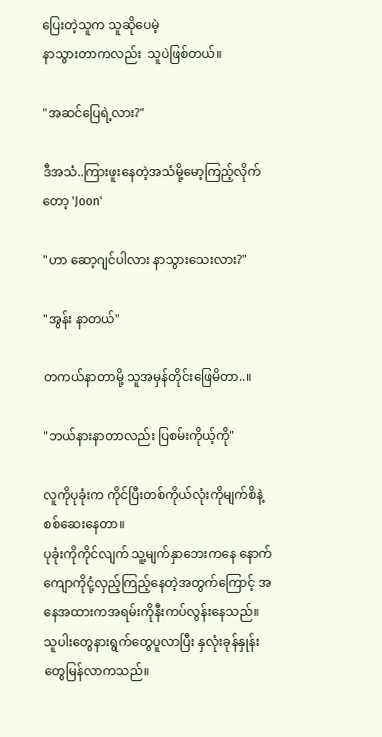ပြေးတဲ့သူက သူဆိုပေမဲ့
နာသွားတာကလည်း  သူပဲဖြစ်တယ်။

"အဆင်ပြေရဲ့လား?"

ဒီအသံ..ကြားဖူးနေတဲ့အသံမို့မော့ကြည့်လိုက်တော့ 'Joon'

"ဟာ ဆော့ဂျင်ပါလား နာသွားသေးလား?"

"အွန်း နာတယ်"

တကယ်နာတာမို့ သူအမှန်တိုင်းဖြေမိတာ..။

"ဘယ်နားနာတာလည်း ပြစမ်းကိုယ့်ကို"

လူကိုပုခုံးက ကိုင်ပြီးတစ်ကိုယ်လုံးကိုမျက်စိနဲ့စစ်ဆေးနေတာ။
ပုခုံးကိုကိုင်လျက် သူ့မျက်နှာဘေးကနေ နောက်ကျောကိုငုံ့လှည့်ကြည့်နေတဲ့အတွက်ကြောင့် အနေအထားကအရမ်းကိုနီးကပ်လွန်းနေသည်။
သူပါးတွေနားရွက်‌တွေပူလာပြီး နှလုံးခုန်နှုန်းတွေမြန်လာကသည်။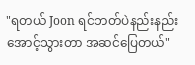"ရတယ် Joon ရင်ဘတ်ပဲနည်းနည်းအောင့်သွားတာ အဆင်ပြေတယ်"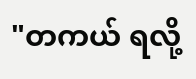"တကယ် ရလို့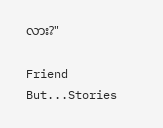လား?"

Friend But...Stories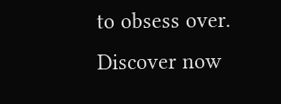to obsess over. Discover now